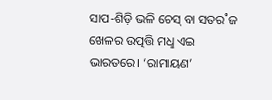ସାପ-ଶିଡ଼ି ଭଳି ଚେସ୍ ବା ସତର˚ଜ ଖେଳର ଉତ୍ପତ୍ତି ମଧୢ ଏଇ ଭାରତରେ। ‘ରାମାୟଣ’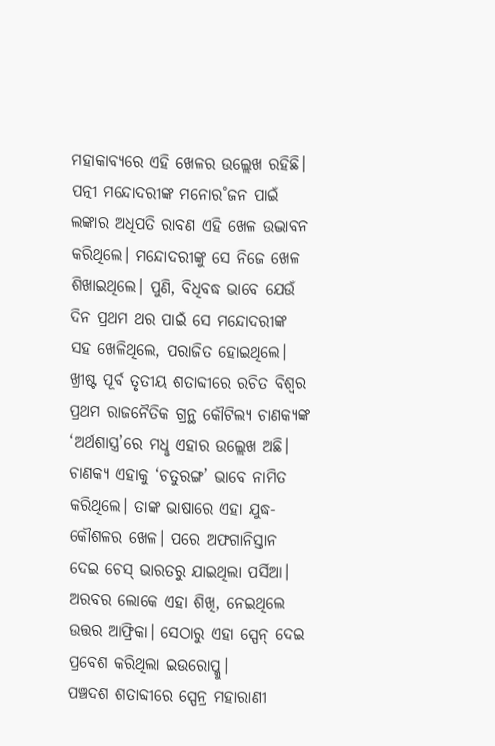ମହାକାବ୍ୟରେ ଏହି ଖେଳର ଉଲ୍ଲେଖ ରହିଛି। ପତ୍ନୀ ମନ୍ଦୋଦରୀଙ୍କ ମନୋର˚ଜନ ପାଇଁ ଲଙ୍କାର ଅଧିପତି ରାବଣ ଏହି ଖେଳ ଉଦ୍ଭାବନ କରିଥିଲେ। ମନ୍ଦୋଦରୀଙ୍କୁ ସେ ନିଜେ ଖେଳ ଶିଖାଇଥିଲେ। ପୁଣି, ବିଧିବଦ୍ଧ ଭାବେ ଯେଉଁ ଦିନ ପ୍ରଥମ ଥର ପାଇଁ ସେ ମନ୍ଦୋଦରୀଙ୍କ ସହ ଖେଳିଥିଲେ, ପରାଜିତ ହୋଇଥିଲେ। ଖ୍ରୀଷ୍ଟ ପୂର୍ବ ତୃତୀୟ ଶତାବ୍ଦୀରେ ରଚିତ ବିଶ୍ବର ପ୍ରଥମ ରାଜନୈତିକ ଗ୍ରନ୍ଥ କୌଟିଲ୍ୟ ଚାଣକ୍ୟଙ୍କ ‘ଅର୍ଥଶାସ୍ତ୍ର’ରେ ମଧୢ ଏହାର ଉଲ୍ଲେଖ ଅଛି। ଚାଣକ୍ୟ ଏହାକୁ ‘ଚତୁରଙ୍ଗ’ ଭାବେ ନାମିତ କରିଥିଲେ। ତାଙ୍କ ଭାଷାରେ ଏହା ଯୁଦ୍ଧ-କୌଶଳର ଖେଳ। ପରେ ଅଫଗାନିସ୍ତାନ ଦେଇ ଚେସ୍ ଭାରତରୁ ଯାଇଥିଲା ପର୍ସିଆ। ଅରବର ଲୋକେ ଏହା ଶିଖି, ନେଇଥିଲେ ଉତ୍ତର ଆଫ୍ରିକା। ସେଠାରୁ ଏହା ସ୍ପେନ୍ ଦେଇ ପ୍ରବେଶ କରିଥିଲା ଇଉରୋପ୍କୁ।
ପଞ୍ଚଦଶ ଶତାବ୍ଦୀରେ ସ୍ପେନ୍ର ମହାରାଣୀ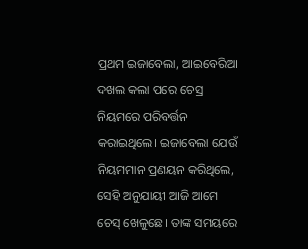ପ୍ରଥମ ଇଜାବେଲା, ଆଇବେରିଆ ଦଖଲ କଲା ପରେ ଚେସ୍ର ନିୟମରେ ପରିବର୍ତ୍ତନ କରାଇଥିଲେ। ଇଜାବେଲା ଯେଉଁ ନିୟମମାନ ପ୍ରଣୟନ କରିଥିଲେ, ସେହି ଅନୁଯାୟୀ ଆଜି ଆମେ ଚେସ୍ ଖେଳୁଛେ। ତାଙ୍କ ସମୟରେ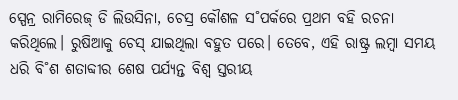ସ୍ପେନ୍ର ରାମିରେଜ୍ ଡି ଲିଉସିନା, ଚେସ୍ର କୌଶଳ ସ˚ପର୍କରେ ପ୍ରଥମ ବହି ରଚନା କରିଥିଲେ। ରୁଷିଆକୁ ଚେସ୍ ଯାଇଥିଲା ବହୁତ ପରେ। ତେବେ, ଏହି ରାଷ୍ଟ୍ର ଲମ୍ବା ସମୟ ଧରି ବି˚ଶ ଶତାବ୍ଦୀର ଶେଷ ପର୍ଯ୍ୟନ୍ତ ବିଶ୍ବ ସ୍ତରୀୟ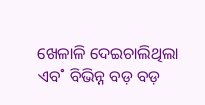ଖେଳାଳି ଦେଇଚାଲିଥିଲା ଏବ˚ ବିଭିନ୍ନ ବଡ଼ ବଡ଼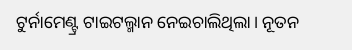ଟୁର୍ନାମେଣ୍ଟ୍ର ଟାଇଟଲ୍ମାନ ନେଇଚାଲିଥିଲା। ନୂତନ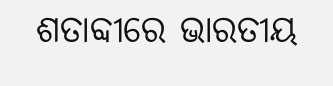ଶତାବ୍ଦୀରେ ଭାରତୀୟ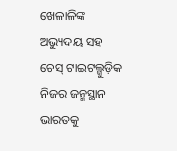ଖେଳାଳିଙ୍କ ଅଭ୍ୟୁଦୟ ସହ ଚେସ୍ ଟାଇଟଲ୍ଗୁଡ଼ିକ ନିଜର ଜନ୍ମସ୍ଥାନ ଭାରତକୁ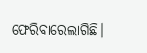ଫେରିବାରେଲାଗିଛି।